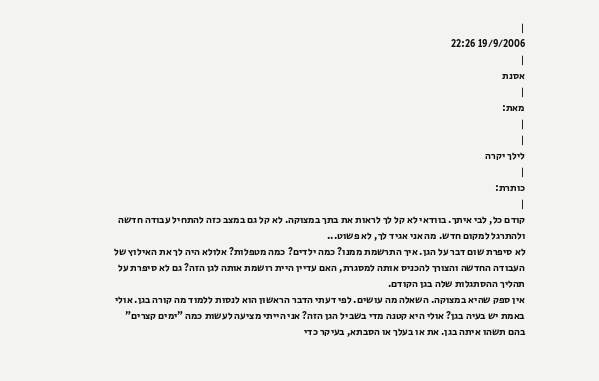|
19/9/2006 22:26
|
אסנת
|
מאת:
|
|
לילך יקרה
|
כותרת:
|
קודם כל, לבי איתך. בוודאי לא קל לך לראות את בתך במצוקה. לא קל גם במצב כזה להתחיל עבודה חדשה ולהתרגל למקום חדש. מה אני אגיד לך, לא פשוט...
לא סיפרת שום דבר על הגן. איך התרשמת ממנו? כמה ילדים? כמה מטפלות? אלולא היה לך את האילוץ של העבודה החדשה והצורך להכניס אותה למסגרת, האם עדיין היית רושמת אותה לגן הזה? גם לא סיפרת על תהליך ההסתגלות שלה בגן הקודם.
אין ספק שהיא במצוקה. השאלה מה עושים. לפי דעתי הדבר הראשון הוא לנסות ללמוד מה קורה בגן. אולי באמת יש בעיה בגן? אולי היא קטנה מדי בשביל הגן הזה? אני הייתי מציעה לעשות כמה "ימים קצרים" בהם תשהו איתה בגן. את או בעלך או הסבתא, בעיקר כדי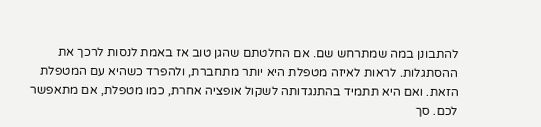להתבונן במה שמתרחש שם. אם החלטתם שהגן טוב אז באמת לנסות לרכך את ההסתגלות. לראות לאיזה מטפלת היא יותר מתחברת, ולהפרד כשהיא עם המטפלת הזאת. ואם היא תתמיד בהתנגדותה לשקול אופציה אחרת, כמו מטפלת, אם מתאפשר לכם. סך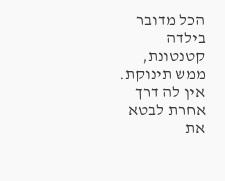הכל מדובר בילדה קטנטונת, ממש תינוקת. אין לה דרך אחרת לבטא את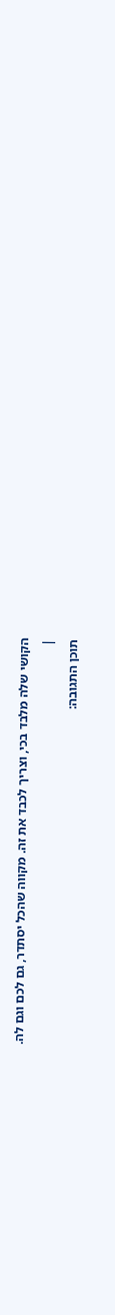הקושי שלה מלבד בכי, וצריך לכבד את זה. מקווה שהכל יסתדר, גם לכם וגם לה.
|
תוכן התגובה: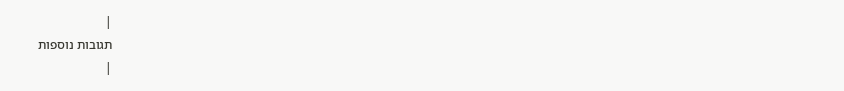|
תגובות נוספות
|